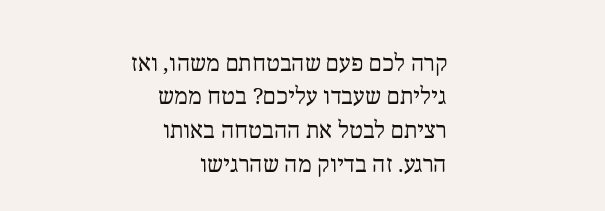קרה לכם פעם שהבטחתם משהו, ואז גיליתם שעבדו עליכם? בטח ממש רציתם לבטל את ההבטחה באותו הרגע. זה בדיוק מה שהרגישו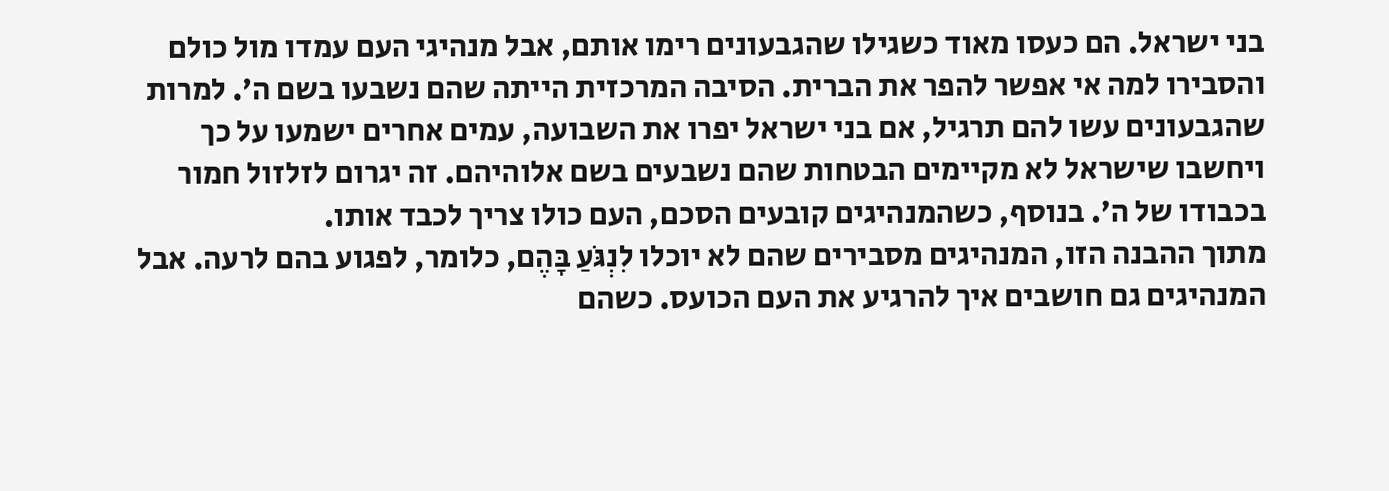בני ישראל. הם כעסו מאוד כשגילו שהגבעונים רימו אותם, אבל מנהיגי העם עמדו מול כולם והסבירו למה אי אפשר להפר את הברית. הסיבה המרכזית הייתה שהם נשבעו בשם ה׳. למרות שהגבעונים עשו להם תרגיל, אם בני ישראל יפרו את השבועה, עמים אחרים ישמעו על כך ויחשבו שישראל לא מקיימים הבטחות שהם נשבעים בשם אלוהיהם. זה יגרום לזלזול חמור בכבודו של ה׳. בנוסף, כשהמנהיגים קובעים הסכם, העם כולו צריך לכבד אותו.
מתוך ההבנה הזו, המנהיגים מסבירים שהם לא יוכלו לִנְגֹּעַ בָּהֶם, כלומר, לפגוע בהם לרעה. אבל המנהיגים גם חושבים איך להרגיע את העם הכועס. כשהם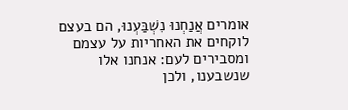אומרים אֲנַחְנוּ נִשְׁבַּעְנוּ, הם בעצם לוקחים את האחריות על עצמם ומסבירים לעם: אנחנו אלו שנשבענו, ולכן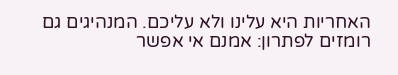האחריות היא עלינו ולא עליכם. המנהיגים גם רומזים לפתרון: אמנם אי אפשר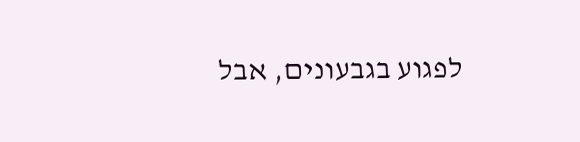לפגוע בגבעונים, אבל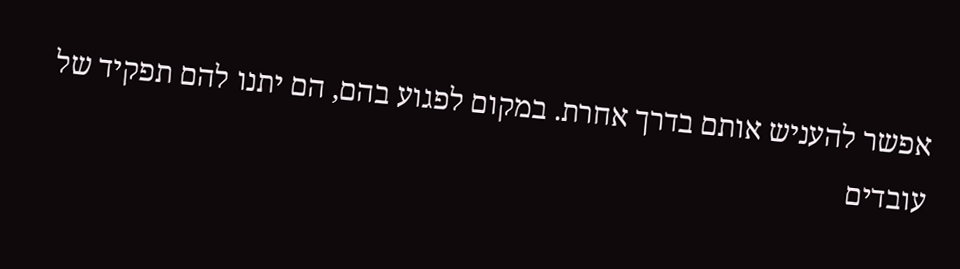אפשר להעניש אותם בדרך אחרת. במקום לפגוע בהם, הם יתנו להם תפקיד של עובדים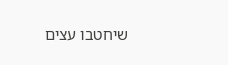שיחטבו עצים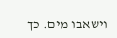וישאבו מים. כך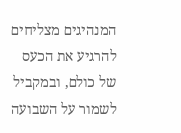המנהיגים מצליחים להרגיע את הכעס של כולם, ובמקביל לשמור על השבועה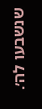שנשבעו לה׳.